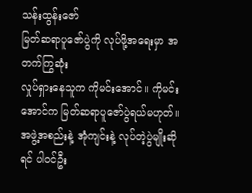သန်းထွန်းဇော်
မြတ်ဆရာပူဇော်ပွဲကို လုပ်ဖို့အရေးမှာ အတက်ကြွဆုံး
လှုပ်ရှားနေသူက ကိုမင်းအောင်။ ကိုမင်းအောင်က မြတ်ဆရာပူဇော်ပွဲရယ်မဟုတ်။
အဖွဲ့အစည်းနဲ့ အုံကျင်းနဲ့ လုပ်တဲ့ပွဲမျိုးဆိုရင် ပါဝင်ဦး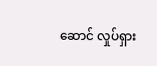ဆောင် လှုပ်ရှား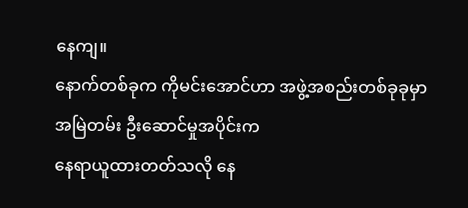နေကျ။
နောက်တစ်ခုက ကိုမင်းအောင်ဟာ အဖွဲ့အစည်းတစ်ခုခုမှာ အမြဲတမ်း ဦးဆောင်မှုအပိုင်းက
နေရာယူထားတတ်သလို နေ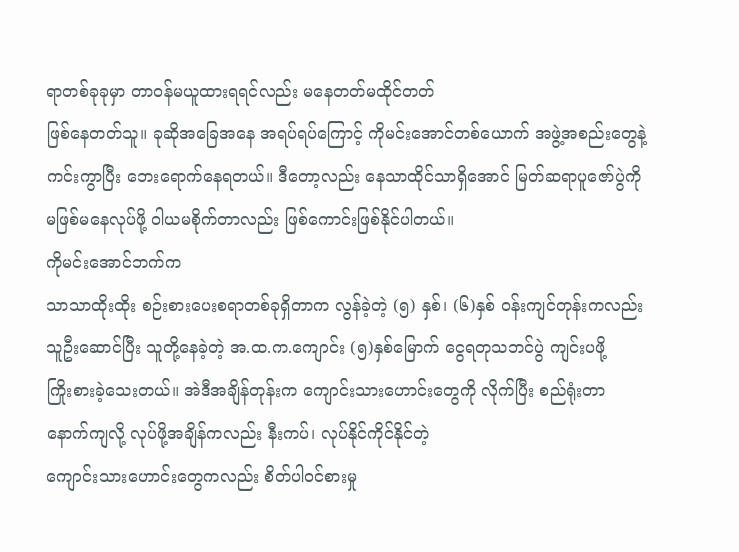ရာတစ်ခုခုမှာ တာဝန်မယူထားရရင်လည်း မနေတတ်မထိုင်တတ်
ဖြစ်နေတတ်သူ။ ခုဆိုအခြေအနေ အရပ်ရပ်ကြောင့် ကိုမင်းအောင်တစ်ယောက် အဖွဲ့အစည်းတွေနဲ့
ကင်းကွာပြီး ဘေးရောက်နေရတယ်။ ဒီတော့လည်း နေသာထိုင်သာရှိအောင် မြတ်ဆရာပူဇော်ပွဲကို
မဖြစ်မနေလုပ်ဖို့ ဝါယမစိုက်တာလည်း ဖြစ်ကောင်းဖြစ်နိုင်ပါတယ်။
ကိုမင်းအောင်ဘက်က
သာသာထိုးထိုး စဉ်းစားပေးစရာတစ်ခုရှိတာက လွန်ခဲ့တဲ့ (၅) နှစ်၊ (၆)နှစ် ဝန်းကျင်တုန်းကလည်း
သူဦးဆောင်ပြီး သူတို့နေခဲ့တဲ့ အ.ထ.က.ကျောင်း (၅)နှစ်မြောက် ငွေရတုသဘင်ပွဲ ကျင်းပဖို့
ကြိုးစားခဲ့သေးတယ်။ အဲဒီအချိန်တုန်းက ကျောင်းသားဟောင်းတွေကို လိုက်ပြီး စည်ရုံးတာ
နောက်ကျလို့ လုပ်ဖို့အချိန်ကလည်း နီးကပ်၊ လုပ်နိုင်ကိုင်နိုင်တဲ့
ကျောင်းသားဟောင်းတွေကလည်း စိတ်ပါဝင်စားမှု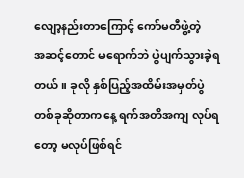လျော့နည်းတာကြောင့် ကော်မတီဖွဲ့တဲ့
အဆင့်တောင် မရောက်ဘဲ ပွဲပျက်သွားခဲ့ရတယ်။ ခုလို နှစ်ပြည့်အထိမ်းအမှတ်ပွဲ
တစ်ခုဆိုတာကနေ့ ရက်အတိအကျ လုပ်ရတော့ မလုပ်ဖြစ်ရင်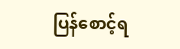ပြန်စောင့်ရ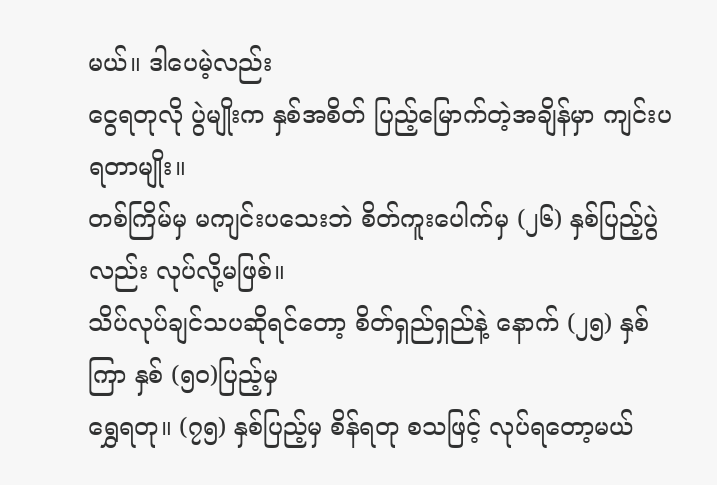မယ်။ ဒါပေမဲ့လည်း
ငွေရတုလို ပွဲမျိုးက နှစ်အစိတ် ပြည့်မြောက်တဲ့အချိန်မှာ ကျင်းပရတာမျိုး။
တစ်ကြိမ်မှ မကျင်းပသေးဘဲ စိတ်ကူးပေါက်မှ (၂၆) နှစ်ပြည့်ပွဲလည်း လုပ်လို့မဖြစ်။
သိပ်လုပ်ချင်သပဆိုရင်တော့ စိတ်ရှည်ရှည်နဲ့ နောက် (၂၅) နှစ်ကြာ နှစ် (၅ဝ)ပြည့်မှ
ရွှေရတု။ (၇၅) နှစ်ပြည့်မှ စိန်ရတု စသဖြင့် လုပ်ရတော့မယ်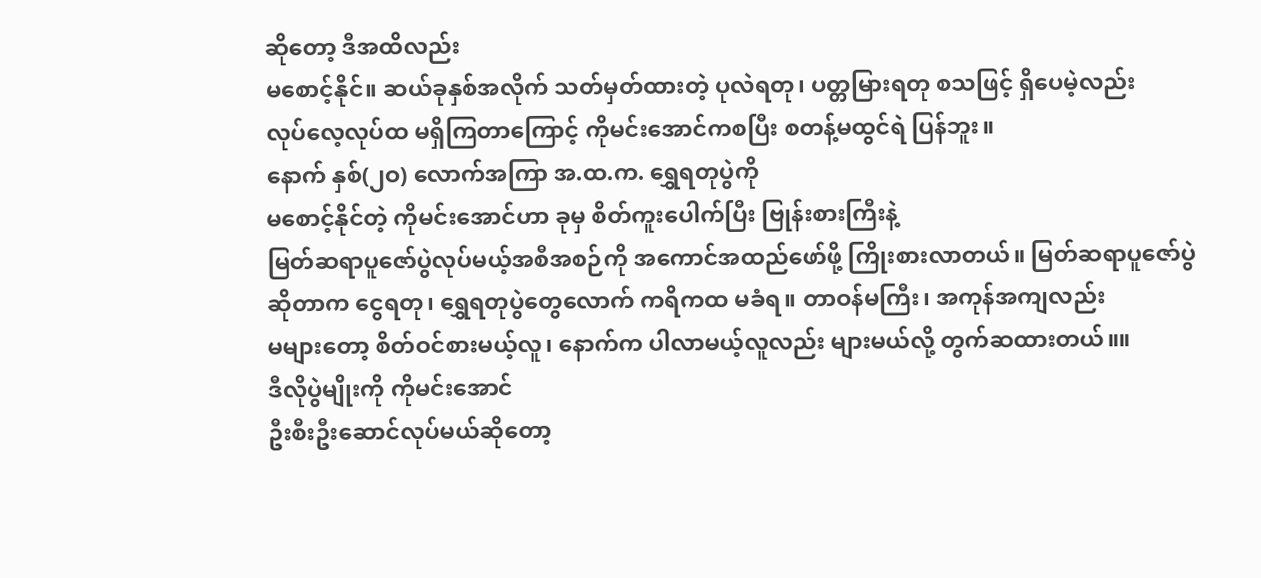ဆိုတော့ ဒီအထိလည်း
မစောင့်နိုင်။ ဆယ်ခုနှစ်အလိုက် သတ်မှတ်ထားတဲ့ ပုလဲရတု၊ ပတ္တမြားရတု စသဖြင့် ရှိပေမဲ့လည်း
လုပ်လေ့လုပ်ထ မရှိကြတာကြောင့် ကိုမင်းအောင်ကစပြီး စတန့်မထွင်ရဲ ပြန်ဘူး။
နောက် နှစ်(၂ဝ) လောက်အကြာ အ.ထ.က. ရွှေရတုပွဲကို
မစောင့်နိုင်တဲ့ ကိုမင်းအောင်ဟာ ခုမှ စိတ်ကူးပေါက်ပြီး ဗြုန်းစားကြီးနဲ့
မြတ်ဆရာပူဇော်ပွဲလုပ်မယ့်အစီအစဉ်ကို အကောင်အထည်ဖော်ဖို့ ကြိုးစားလာတယ်။ မြတ်ဆရာပူဇော်ပွဲ
ဆိုတာက ငွေရတု၊ ရွှေရတုပွဲတွေလောက် ကရိကထ မခံရ။ တာဝန်မကြီး၊ အကုန်အကျလည်း
မများတော့ စိတ်ဝင်စားမယ့်လူ၊ နောက်က ပါလာမယ့်လူလည်း များမယ်လို့ တွက်ဆထားတယ်။။
ဒီလိုပွဲမျိုးကို ကိုမင်းအောင်
ဦးစီးဦးဆောင်လုပ်မယ်ဆိုတော့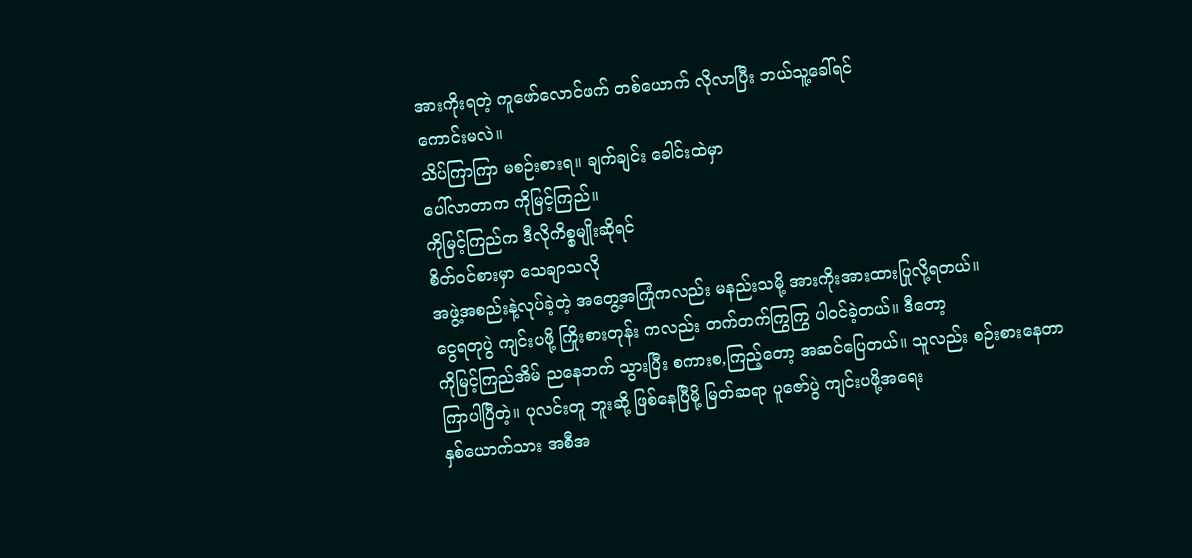အားကိုးရတဲ့ ကူဖော်လောင်ဖက် တစ်ယောက် လိုလာပြီး ဘယ်သူ့ခေါ်ရင်
ကောင်းမလဲ။
သိပ်ကြာကြာ မစဉ်းစားရ။ ချက်ချင်း ခေါင်းထဲမှာ
ပေါ်လာတာက ကိုမြင့်ကြည်။
ကိုမြင့်ကြည်က ဒီလိုကိစ္စမျိုးဆိုရင်
စိတ်ဝင်စားမှာ သေချာသလို
အဖွဲ့အစည်းနဲ့လုပ်ခဲ့တဲ့ အတွေ့အကြုံကလည်း မနည်းသမို့ အားကိုးအားထားပြုလို့ရတယ်။
ငွေရတုပွဲ ကျင်းပဖို့ ကြိုးစားတုန်း ကလည်း တက်တက်ကြွကြွ ပါဝင်ခဲ့တယ်။ ဒီတော့
ကိုမြင့်ကြည်အိမ် ညနေဘက် သွားပြီး စကားစ,ကြည့်တော့ အဆင်ပြေတယ်။ သူလည်း စဉ်းစားနေတာ
ကြာပါပြီတဲ့။ ပုလင်းတူ ဘူးဆို့ ဖြစ်နေပြီမို့ မြတ်ဆရာ ပူဇော်ပွဲ ကျင်းပဖို့အရေး
နှစ်ယောက်သား အစီအ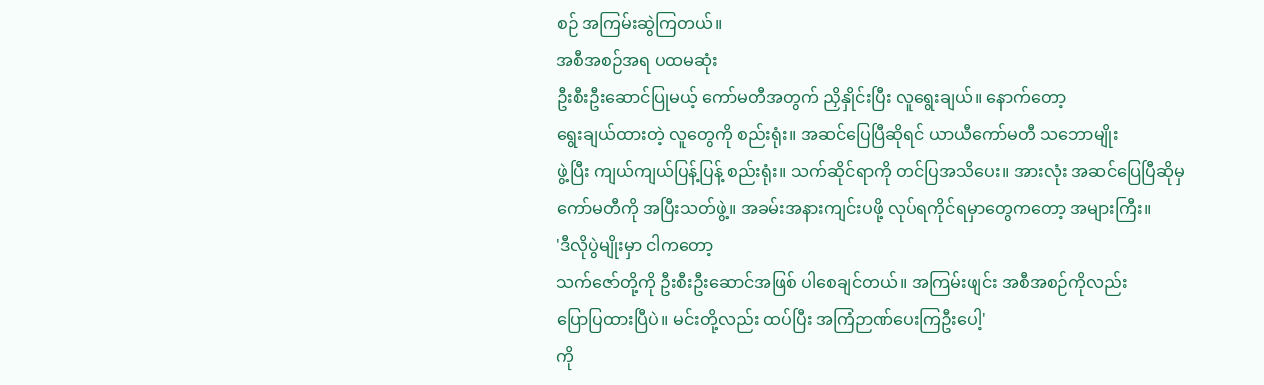စဉ် အကြမ်းဆွဲကြတယ်။
အစီအစဉ်အရ ပထမဆုံး
ဦးစီးဦးဆောင်ပြုမယ့် ကော်မတီအတွက် ညှိနှိုင်းပြီး လူရွေးချယ်။ နောက်တော့
ရွေးချယ်ထားတဲ့ လူတွေကို စည်းရုံး။ အဆင်ပြေပြီဆိုရင် ယာယီကော်မတီ သဘောမျိုး
ဖွဲ့ပြီး ကျယ်ကျယ်ပြန့်ပြန့် စည်းရုံး။ သက်ဆိုင်ရာကို တင်ပြအသိပေး။ အားလုံး အဆင်ပြေပြီဆိုမှ
ကော်မတီကို အပြီးသတ်ဖွဲ့။ အခမ်းအနားကျင်းပဖို့ လုပ်ရကိုင်ရမှာတွေကတော့ အများကြီး။
'ဒီလိုပွဲမျိုးမှာ ငါကတော့
သက်ဇော်တို့ကို ဦးစီးဦးဆောင်အဖြစ် ပါစေချင်တယ်။ အကြမ်းဖျင်း အစီအစဉ်ကိုလည်း
ပြောပြထားပြီပဲ။ မင်းတို့လည်း ထပ်ပြီး အကြံဉာဏ်ပေးကြဦးပေါ့'
ကို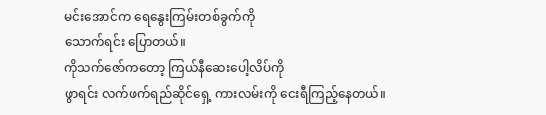မင်းအောင်က ရေနွေးကြမ်းတစ်ခွက်ကို
သောက်ရင်း ပြောတယ်။
ကိုသက်ဇော်ကတော့ ကြယ်နီဆေးပေါ့လိပ်ကို
ဖွာရင်း လက်ဖက်ရည်ဆိုင်ရှေ့ ကားလမ်းကို ငေးရီကြည့်နေတယ်။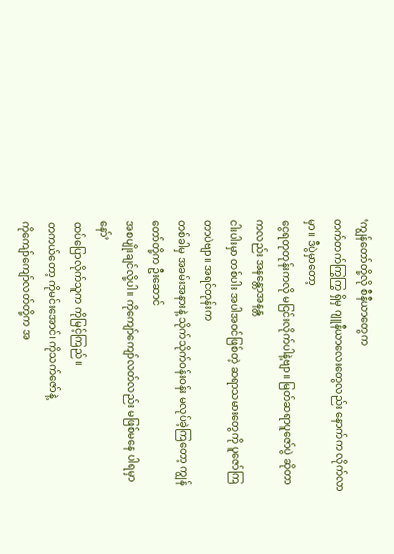‘ကျွန်တော်တို့လို စီနီယာတွေက
တက်တက်ကြွကြွ ရှိမှ ဂျူနီယာလေးတွေလည်း နောက်က လိုက်လာမှာ။ ဒီပွဲမှာတော့
ငွေရတုတုန်းကလို မငြင်းလိုက်ပါနဲ့ဗျာ။ မြတ်ဆရာပူဇော်ပွဲ ဆိုတာကလည်း အနန္တောအနန္တ
ငါးပါးမှာ တစ်ပါး အပါအဝင်ဖြစ်တဲ့ ဆရာသမားတွေကို ပူဇော်ကြတာပဲဗျာ။ အရင်တုန်းက
တစ်ခါမှ အခမ်းအနားနဲ့ သိုက်သိုက်ဝန်းဝန်း မလုပ်ခဲ့ကြတော့ ကျွန်တော်တို့က ဦးဆောင်
အစပျိုးချင်လို့ပါ။ ကိုကျော်ကျော်လတ်လည်း မဖြစ်မနေ ပါရမှာနော်’
ထပ်ပြောလိုက်သူက ကိုမြင့်ကြည်။
တကယ်တော့ ကိုမင်းအောင်၊ ကိုသက်ဇော်နဲ့
ကိုကျော်ကျော်လတ်တို့က အ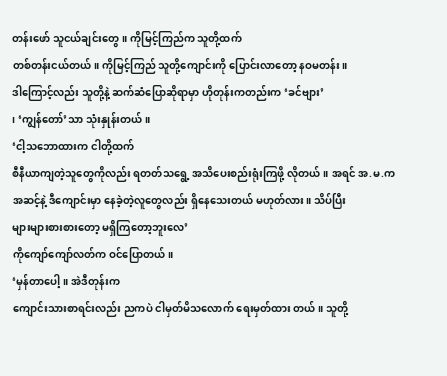တန်းဖော် သူငယ်ချင်းတွေ။ ကိုမြင့်ကြည်က သူတို့ထက်
တစ်တန်းငယ်တယ်။ ကိုမြင့်ကြည် သူတို့ကျောင်းကို ပြောင်းလာတော့ နဝမတန်း။
ဒါကြောင့်လည်း သူတို့နဲ့ ဆက်ဆံပြောဆိုရာမှာ ဟိုတုန်းကတည်းက ‘ခင်ဗျား’
၊ ‘ကျွန်တော်’သာ သုံးနှုန်းတယ်။
‘ငါ့သဘောထားက ငါတို့ထက်
စီနီယာကျတဲ့သူတွေကိုလည်း ရတတ်သရွေ့ အသိပေးစည်းရုံးကြဖို့ လိုတယ်။ အရင် အ.မ.က
အဆင့်နဲ့ ဒီကျောင်းမှာ နေခဲ့တဲ့လူတွေလည်း ရှိနေသေးတယ် မဟုတ်လား။ သိပ်ပြီး
များများစားစားတော့ မရှိကြတော့ဘူးလေ’
ကိုကျော်ကျော်လတ်က ဝင်ပြောတယ်။
‘မှန်တာပေါ့။ အဲဒီတုန်းက
ကျောင်းသားစာရင်းလည်း ညကပဲ ငါမှတ်မိသလောက် ရေးမှတ်ထား တယ်။ သူတို့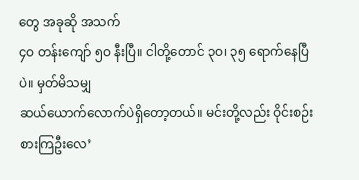တွေ အခုဆို အသက်
၄ဝ တန်းကျော် ၅ဝ နီးပြီ။ ငါတို့တောင် ၃ဝ၊ ၃၅ ရောက်နေပြီပဲ။ မှတ်မိသမျှ
ဆယ်ယောက်လောက်ပဲရှိတော့တယ်။ မင်းတို့လည်း ဝိုင်းစဉ်းစားကြဦးလေ’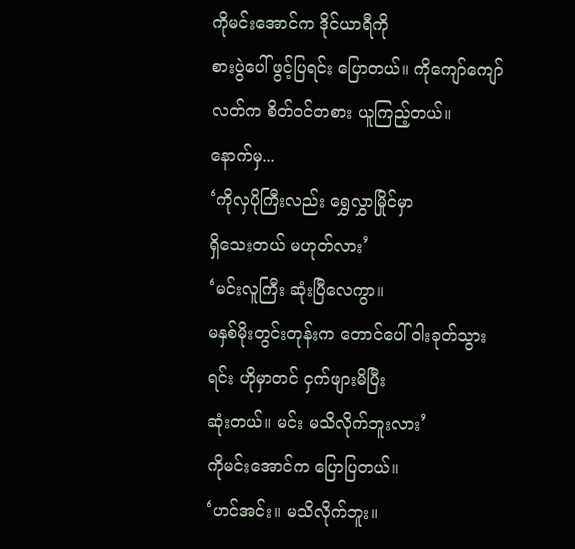ကိုမင်းအောင်က ဒိုင်ယာရီကို
စားပွဲပေါ် ဖွင့်ပြရင်း ပြောတယ်။ ကိုကျော်ကျော်လတ်က စိတ်ဝင်တစား ယူကြည့်တယ်။
နောက်မှ...
‘ကိုလှပိုကြီးလည်း ရွှေလွှာမြိုင်မှာ
ရှိသေးတယ် မဟုတ်လား’
‘မင်းလူကြီး ဆုံးပြီလေကွာ။
မနှစ်မိုးတွင်းတုန်းက တောင်ပေါ် ဝါးခုတ်သွားရင်း ဟိုမှာတင် ငှက်ဖျားမိပြီး
ဆုံးတယ်။ မင်း မသိလိုက်ဘူးလား’
ကိုမင်းအောင်က ပြောပြတယ်။
‘ဟင်အင်း။ မသိလိုက်ဘူး။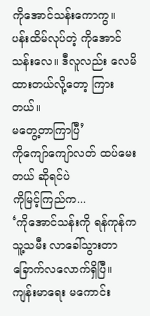ကိုအောင်သန်းကောကွ။ ပန်းထိမ်လုပ်တဲ့ ကိုအောင်သန်းလေ။ ဒီလူလည်း လေမိထားတယ်လို့တော့ ကြားတယ်။
မတွေ့တာကြာပြီ’
ကိုကျော်ကျော်လတ် ထပ်မေးတယ် ဆိုရင်ပဲ
ကိုမြင့်ကြည်က...
‘ကိုအောင်သန်းကို ရန်ကုန်က
သူ့သမီး လာခေါ်သွားတာ ခြောက်လလောက်ရှိပြီ။ ကျန်းမာရေး မကောင်း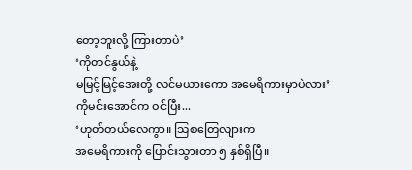တော့ဘူးလို့ ကြားတာပဲ’
‘ကိုတင်နွယ်နဲ့
မမြင့်မြင့်အေးတို့ လင်မယားကော အမေရိကားမှာပဲလား’
ကိုမင်းအောင်က ဝင်ပြီး...
‘ဟုတ်တယ်လေကွာ။ သြစတြေလျားက
အမေရိကားကို ပြောင်းသွားတာ ၅ နှစ်ရှိပြီ။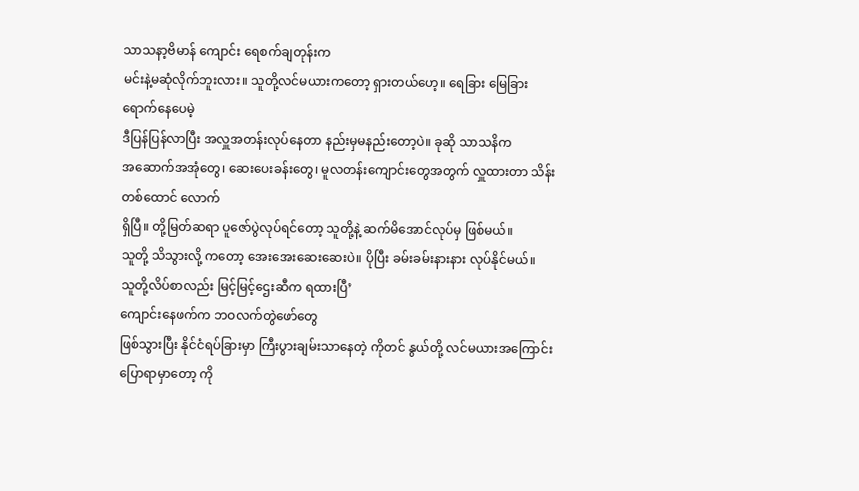သာသနာ့ဗိမာန် ကျောင်း ရေစက်ချတုန်းက
မင်းနဲ့မဆုံလိုက်ဘူးလား။ သူတို့လင်မယားကတော့ ရှားတယ်ဟေ့။ ရေခြား မြေခြားရောက်နေပေမဲ့
ဒီပြန်ပြန်လာပြီး အလှူအတန်းလုပ်နေတာ နည်းမှမနည်းတော့ပဲ။ ခုဆို သာသနိက
အဆောက်အအုံတွေ၊ ဆေးပေးခန်းတွေ၊ မူလတန်းကျောင်းတွေအတွက် လှူထားတာ သိန်းတစ်ထောင် လောက်
ရှိပြီ။ တို့မြတ်ဆရာ ပူဇော်ပွဲလုပ်ရင်တော့ သူတို့နဲ့ ဆက်မိအောင်လုပ်မှ ဖြစ်မယ်။
သူတို့ သိသွားလို့ ကတော့ အေးအေးဆေးဆေးပဲ။ ပိုပြီး ခမ်းခမ်းနားနား လုပ်နိုင်မယ်။
သူတို့လိပ်စာလည်း မြင့်မြင့်ဌေးဆီက ရထားပြီ’
ကျောင်းနေဖက်က ဘဝလက်တွဲဖော်တွေ
ဖြစ်သွားပြီး နိုင်ငံရပ်ခြားမှာ ကြီးပွားချမ်းသာနေတဲ့ ကိုတင် နွယ်တို့ လင်မယားအကြောင်း
ပြောရာမှာတော့ ကို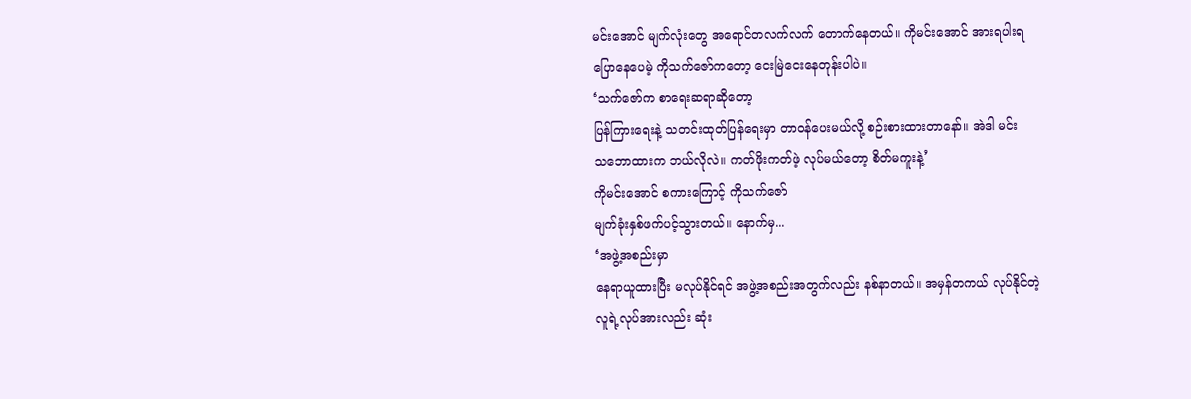မင်းအောင် မျက်လုံးတွေ အရောင်တလက်လက် တောက်နေတယ်။ ကိုမင်းအောင် အားရပါးရ
ပြောနေပေမဲ့ ကိုသက်ဇော်ကတော့ ငေးမြဲငေးနေတုန်းပါပဲ။
‘သက်ဇော်က စာရေးဆရာဆိုတော့
ပြန်ကြားရေးနဲ့ သတင်းထုတ်ပြန်ရေးမှာ တာဝန်ပေးမယ်လို့ စဉ်းစားထားတာနော်။ အဲဒါ မင်း
သဘောထားက ဘယ်လိုလဲ။ ကတ်ဖိုးကတ်ဖဲ့ လုပ်မယ်တော့ စိတ်မကူးနဲ့’
ကိုမင်းအောင် စကားကြောင့် ကိုသက်ဇော်
မျက်ခုံးနှစ်ဖက်ပင့်သွားတယ်။ နောက်မှ...
‘အဖွဲ့အစည်းမှာ
နေရာယူထားပြီး မလုပ်နိုင်ရင် အဖွဲ့အစည်းအတွက်လည်း နစ်နာတယ်။ အမှန်တကယ် လုပ်နိုင်တဲ့
လူရဲ့လုပ်အားလည်း ဆုံး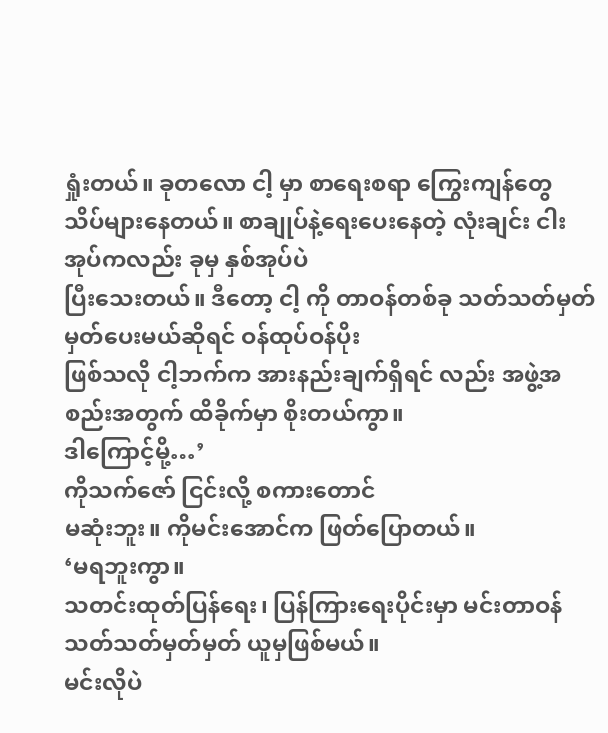ရှုံးတယ်။ ခုတလော ငါ့ မှာ စာရေးစရာ ကြွေးကျန်တွေ
သိပ်များနေတယ်။ စာချုပ်နဲ့ရေးပေးနေတဲ့ လုံးချင်း ငါးအုပ်ကလည်း ခုမှ နှစ်အုပ်ပဲ
ပြီးသေးတယ်။ ဒီတော့ ငါ့ ကို တာဝန်တစ်ခု သတ်သတ်မှတ်မှတ်ပေးမယ်ဆိုရင် ဝန်ထုပ်ဝန်ပိုး
ဖြစ်သလို ငါ့ဘက်က အားနည်းချက်ရှိရင် လည်း အဖွဲ့အစည်းအတွက် ထိခိုက်မှာ စိုးတယ်ကွာ။
ဒါကြောင့်မို့…’
ကိုသက်ဇော် ငြင်းလို့ စကားတောင်
မဆုံးဘူး။ ကိုမင်းအောင်က ဖြတ်ပြောတယ်။
‘မရဘူးကွာ။
သတင်းထုတ်ပြန်ရေး၊ ပြန်ကြားရေးပိုင်းမှာ မင်းတာဝန် သတ်သတ်မှတ်မှတ် ယူမှဖြစ်မယ်။
မင်းလိုပဲ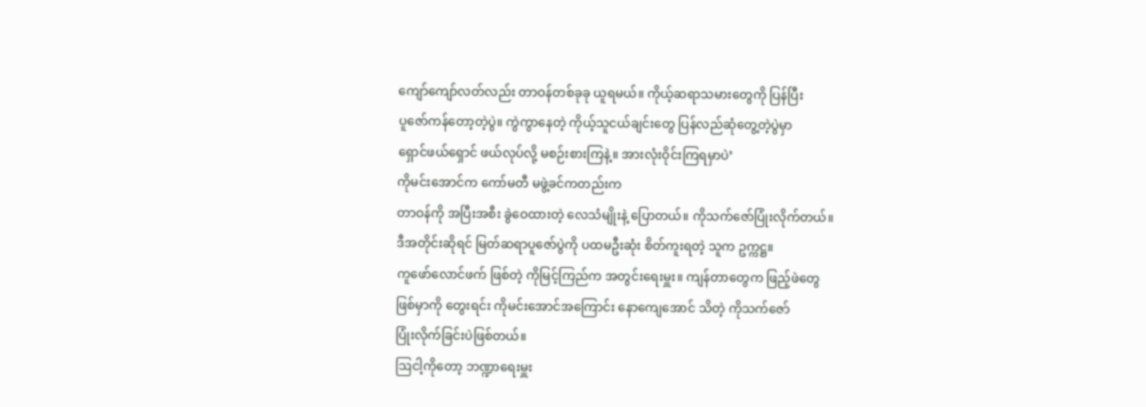ကျော်ကျော်လတ်လည်း တာဝန်တစ်ခုခု ယူရမယ်။ ကိုယ့်ဆရာသမားတွေကို ပြန်ပြီး
ပူဇော်ကန်တော့တဲ့ပွဲ။ ကွဲကွာနေတဲ့ ကိုယ့်သူငယ်ချင်းတွေ ပြန်လည်ဆုံတွေ့တဲ့ပွဲမှာ
ရှောင်ဖယ်ရှောင် ဖယ်လုပ်လို့ မစဉ်းစားကြနဲ့။ အားလုံးဝိုင်းကြရမှာပဲ’
ကိုမင်းအောင်က ကော်မတီ မဖွဲ့ခင်ကတည်းက
တာဝန်ကို အပြီးအစီး ခွဲဝေထားတဲ့ လေသံမျိုးနဲ့ ပြောတယ်။ ကိုသက်ဇော်ပြုံးလိုက်တယ်။
ဒီအတိုင်းဆိုရင် မြတ်ဆရာပူဇော်ပွဲကို ပထမဦးဆုံး စိတ်ကူးရတဲ့ သူက ဥက္ကဋ္ဌ။
ကူဖော်လောင်ဖက် ဖြစ်တဲ့ ကိုမြင့်ကြည်က အတွင်းရေးမှူး။ ကျန်တာတွေက ဖြည့်ဖဲတွေ
ဖြစ်မှာကို တွေးရင်း ကိုမင်းအောင်အကြောင်း နောကျေအောင် သိတဲ့ ကိုသက်ဇော်
ပြုံးလိုက်ခြင်းပဲဖြစ်တယ်။
ဩငါ့ကိုတော့ ဘဏ္ဍာရေးမှူး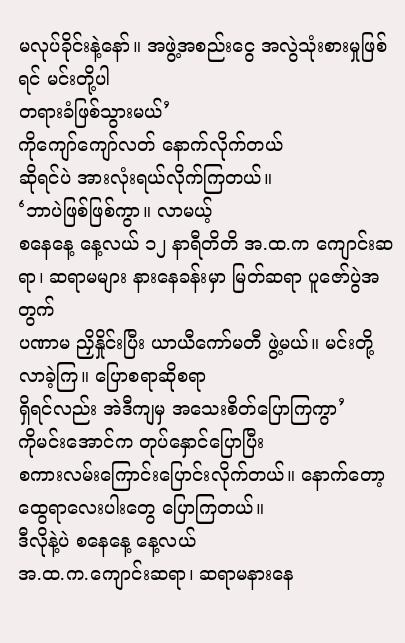မလုပ်ခိုင်းနဲ့နော်။ အဖွဲ့အစည်းငွေ အလွဲသုံးစားမှုဖြစ်ရင် မင်းတို့ပါ
တရားခံဖြစ်သွားမယ်’
ကိုကျော်ကျော်လတ် နောက်လိုက်တယ်
ဆိုရင်ပဲ အားလုံးရယ်လိုက်ကြတယ်။
‘ဘာပဲဖြစ်ဖြစ်ကွာ။ လာမယ့်
စနေနေ့ နေ့လယ် ၁၂ နာရီတိတိ အ.ထ.က ကျောင်းဆရာ၊ ဆရာမများ နားနေခန်းမှာ မြတ်ဆရာ ပူဇော်ပွဲအတွက်
ပဏာမ ညှိနှိုင်းပြီး ယာယီကော်မတီ ဖွဲ့မယ်။ မင်းတို့ လာခဲ့ကြ။ ပြောစရာဆိုစရာ
ရှိရင်လည်း အဲဒီကျမှ အသေးစိတ်ပြောကြကွာ’
ကိုမင်းအောင်က တုပ်နှောင်ပြောပြီး
စကားလမ်းကြောင်းပြောင်းလိုက်တယ်။ နောက်တော့ ထွေရာလေးပါးတွေ ပြောကြတယ်။
ဒီလိုနဲ့ပဲ စနေနေ့ နေ့လယ်
အ.ထ.က.ကျောင်းဆရာ၊ ဆရာမနားနေ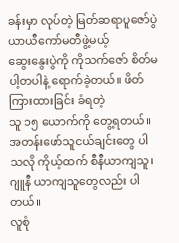ခန်းမှာ လုပ်တဲ့ မြတ်ဆရာပူဇော်ပွဲ ယာယီကော်မတီဖွဲ့မယ့်
ဆွေးနွေးပွဲကို ကိုသက်ဇော် စိတ်မပါ့တပါနဲ့ ရောက်ခဲ့တယ်။ ဖိတ်ကြားထားခြင်း ခံရတဲ့
သူ ၁၅ ယောက်ကို တွေ့ရတယ်။ အတန်းဖော်သူငယ်ချင်းတွေ ပါသလို ကိုယ့်ထက် စီနီယာကျသူ၊
ဂျူနီ ယာကျသူတွေလည်း ပါ တယ်။
လူစုံ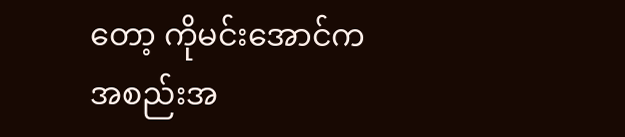တော့ ကိုမင်းအောင်က
အစည်းအ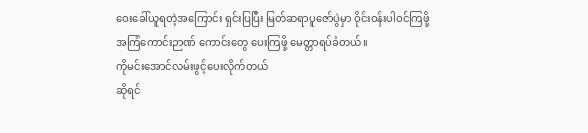ဝေးခေါ်ယူရတဲ့အကြောင်း ရှင်းပြပြီး မြတ်ဆရာပူဇော်ပွဲမှာ ဝိုင်းဝန်းပါဝင်ကြဖို့
အကြံကောင်းဉာဏ် ကောင်းတွေ ပေးကြဖို့ မေတ္တာရပ်ခံတယ်။
ကိုမင်းအောင်လမ်းဖွင့်ပေးလိုက်တယ်
ဆိုရင်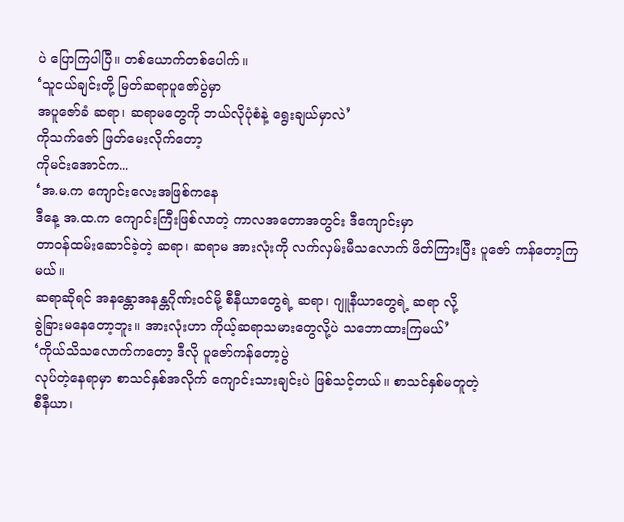ပဲ ပြောကြပါပြီ။ တစ်ယောက်တစ်ပေါက်။
‘သူငယ်ချင်းတို့ မြတ်ဆရာပူဇော်ပွဲမှာ
အပူဇော်ခံ ဆရာ၊ ဆရာမတွေကို ဘယ်လိုပုံစံနဲ့ ရွေးချယ်မှာလဲ’
ကိုသက်ဇော် ဖြတ်မေးလိုက်တော့
ကိုမင်းအောင်က...
‘အ.မ.က ကျောင်းလေးအဖြစ်ကနေ
ဒီနေ့ အ.ထ.က ကျောင်းကြီးဖြစ်လာတဲ့ ကာလအတောအတွင်း ဒီကျောင်းမှာ
တာဝန်ထမ်းဆောင်ခဲ့တဲ့ ဆရာ၊ ဆရာမ အားလုံးကို လက်လှမ်းမီသလောက် ဖိတ်ကြားပြီး ပူဇော် ကန်တော့ကြမယ်။
ဆရာဆိုရင် အနန္တောအနန္တဂိုဏ်းဝင်မို့ စီနီယာတွေရဲ့ ဆရာ၊ ဂျူနီယာတွေရဲ့ ဆရာ လို့
ခွဲခြားမနေတော့ဘူး။ အားလုံးဟာ ကိုယ့်ဆရာသမားတွေလို့ပဲ သဘောထားကြမယ်’
‘ကိုယ်သိသလောက်ကတော့ ဒီလို ပူဇော်ကန်တော့ပွဲ
လုပ်တဲ့နေရာမှာ စာသင်နှစ်အလိုက် ကျောင်းသားချင်းပဲ ဖြစ်သင့်တယ်။ စာသင်နှစ်မတူတဲ့
စီနီယာ၊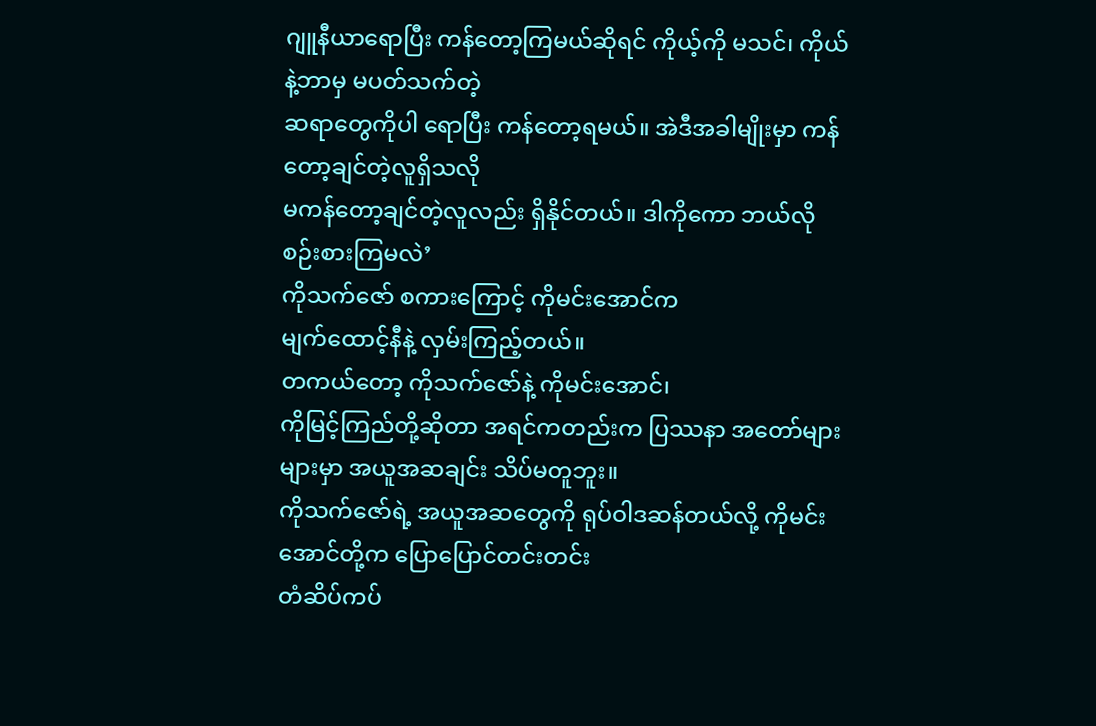ဂျူနီယာရောပြီး ကန်တော့ကြမယ်ဆိုရင် ကိုယ့်ကို မသင်၊ ကိုယ်နဲ့ဘာမှ မပတ်သက်တဲ့
ဆရာတွေကိုပါ ရောပြီး ကန်တော့ရမယ်။ အဲဒီအခါမျိုးမှာ ကန်တော့ချင်တဲ့လူရှိသလို
မကန်တော့ချင်တဲ့လူလည်း ရှိနိုင်တယ်။ ဒါကိုကော ဘယ်လိုစဉ်းစားကြမလဲ’
ကိုသက်ဇော် စကားကြောင့် ကိုမင်းအောင်က
မျက်ထောင့်နီနဲ့ လှမ်းကြည့်တယ်။
တကယ်တော့ ကိုသက်ဇော်နဲ့ ကိုမင်းအောင်၊
ကိုမြင့်ကြည်တို့ဆိုတာ အရင်ကတည်းက ပြဿနာ အတော်များများမှာ အယူအဆချင်း သိပ်မတူဘူး။
ကိုသက်ဇော်ရဲ့ အယူအဆတွေကို ရုပ်ဝါဒဆန်တယ်လို့ ကိုမင်းအောင်တို့က ပြောပြောင်တင်းတင်း
တံဆိပ်ကပ်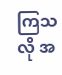ကြသလို အ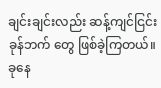ချင်းချင်းလည်း ဆန့်ကျင်ငြင်းခုန်ဘက် တွေ ဖြစ်ခဲ့ကြတယ်။ ခုနေ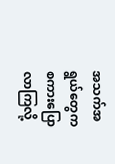အသက်အရွယ်တွေက စကားပြောလာကြလို့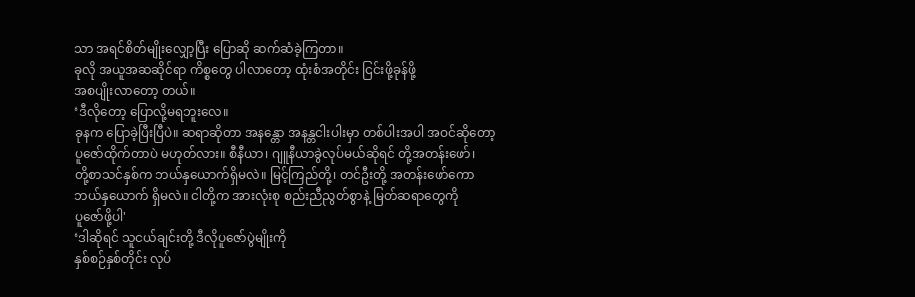သာ အရင်စိတ်မျိုးလျှော့ပြီး ပြောဆို ဆက်ဆံခဲ့ကြတာ။
ခုလို အယူအဆဆိုင်ရာ ကိစ္စတွေ ပါလာတော့ ထုံးစံအတိုင်း ငြင်းဖို့ခုန်ဖို့
အစပျိုးလာတော့ တယ်။
‘ဒီလိုတော့ ပြောလို့မရဘူးလေ။
ခုနက ပြောခဲ့ပြီးပြီပဲ။ ဆရာဆိုတာ အနန္တော အနန္တငါးပါးမှာ တစ်ပါးအပါ အဝင်ဆိုတော့
ပူဇော်ထိုက်တာပဲ မဟုတ်လား။ စီနီယာ၊ ဂျူနီယာခွဲလုပ်မယ်ဆိုရင် တို့အတန်းဖော်၊
တို့စာသင်နှစ်က ဘယ်နှယောက်ရှိမလဲ။ မြင့်ကြည်တို့၊ တင်ဦးတို့ အတန်းဖော်ကော
ဘယ်နှယောက် ရှိမလဲ။ ငါတို့က အားလုံးစု စည်းညီညွတ်စွာနဲ့ မြတ်ဆရာတွေကို
ပူဇော်ဖို့ပါ'
‘ဒါဆိုရင် သူငယ်ချင်းတို့ ဒီလိုပူဇော်ပွဲမျိုးကို
နှစ်စဉ်နှစ်တိုင်း လုပ်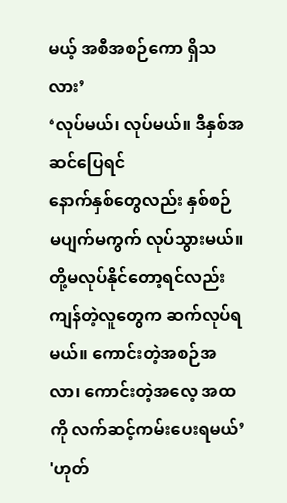မယ့် အစီအစဉ်ကော ရှိသလား’
‘လုပ်မယ်၊ လုပ်မယ်။ ဒီနှစ်အဆင်ပြေရင်
နောက်နှစ်တွေလည်း နှစ်စဉ် မပျက်မကွက် လုပ်သွားမယ်။ တို့မလုပ်နိုင်တော့ရင်လည်း
ကျန်တဲ့လူတွေက ဆက်လုပ်ရမယ်။ ကောင်းတဲ့အစဉ်အလာ၊ ကောင်းတဲ့အလေ့ အထကို လက်ဆင့်ကမ်းပေးရမယ်’
'ဟုတ်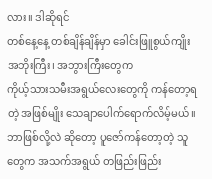လား။ ဒါဆိုရင်
တစ်နေ့နေ့ တစ်ချိန်ချိန်မှာ ခေါင်းဖြူစွယ်ကျိုး အဘိုးကြီး၊ အဘွားကြီးတွေက
ကိုယ့်သားသမီးအရွယ်လေးတွေကို ကန်တော့ရတဲ့ အဖြစ်မျိုး သေချာပေါက်ရောက်လိမ့်မယ်။
ဘာဖြစ်လို့လဲ ဆိုတော့ ပူဇော်ကန်တော့တဲ့ သူတွေက အသက်အရွယ် တဖြည်းဖြည်း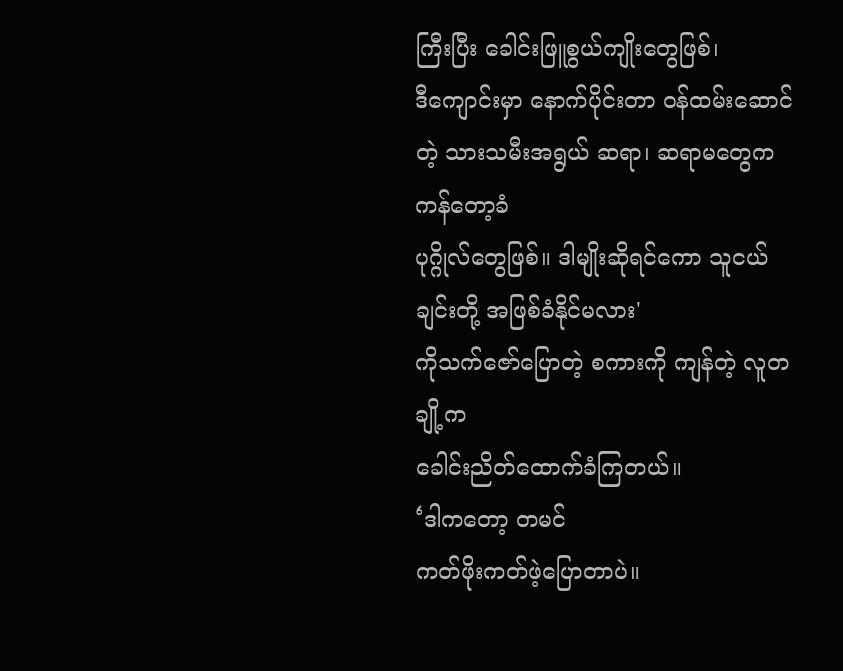ကြီးပြီး ခေါင်းဖြူစွယ်ကျိုးတွေဖြစ်၊
ဒီကျောင်းမှာ နောက်ပိုင်းတာ ဝန်ထမ်းဆောင်တဲ့ သားသမီးအရွယ် ဆရာ၊ ဆရာမတွေက ကန်တော့ခံ
ပုဂ္ဂိုလ်တွေဖြစ်။ ဒါမျိုးဆိုရင်ကော သူငယ်ချင်းတို့ အဖြစ်ခံနိုင်မလား'
ကိုသက်ဇော်ပြောတဲ့ စကားကို ကျန်တဲ့ လူတချို့က
ခေါင်းညိတ်ထောက်ခံကြတယ်။
‘ဒါကတော့ တမင်
ကတ်ဖိုးကတ်ဖဲ့ပြောတာပဲ။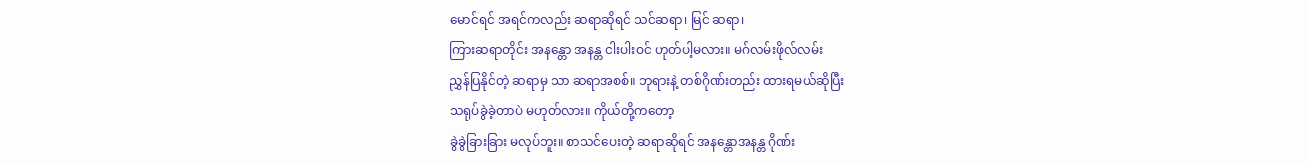မောင်ရင် အရင်ကလည်း ဆရာဆိုရင် သင်ဆရာ၊ မြင် ဆရာ၊
ကြားဆရာတိုင်း အနန္တော အနန္တ ငါးပါးဝင် ဟုတ်ပါ့မလား။ မဂ်လမ်းဖိုလ်လမ်း
ညွှန်ပြနိုင်တဲ့ ဆရာမှ သာ ဆရာအစစ်။ ဘုရားနဲ့ တစ်ဂိုဏ်းတည်း ထားရမယ်ဆိုပြီး
သရုပ်ခွဲခဲ့တာပဲ မဟုတ်လား။ ကိုယ်တို့ကတော့
ခွဲခွဲခြားခြား မလုပ်ဘူး။ စာသင်ပေးတဲ့ ဆရာဆိုရင် အနန္တောအနန္တ ဂိုဏ်း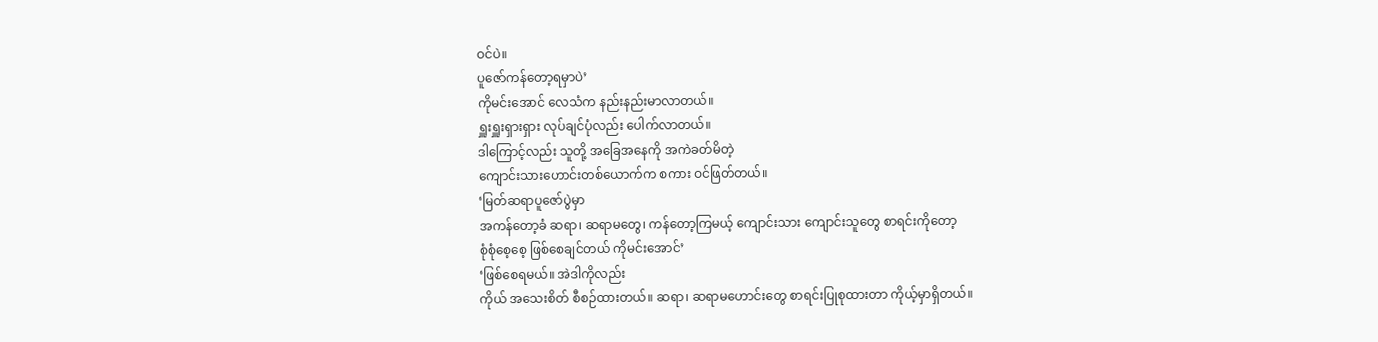ဝင်ပဲ။
ပူဇော်ကန်တော့ရမှာပဲ’
ကိုမင်းအောင် လေသံက နည်းနည်းမာလာတယ်။
ရှူးရှူးရှားရှား လုပ်ချင်ပုံလည်း ပေါက်လာတယ်။
ဒါကြောင့်လည်း သူတို့ အခြေအနေကို အကဲခတ်မိတဲ့
ကျောင်းသားဟောင်းတစ်ယောက်က စကား ဝင်ဖြတ်တယ်။
‘မြတ်ဆရာပူဇော်ပွဲမှာ
အကန်တော့ခံ ဆရာ၊ ဆရာမတွေ၊ ကန်တော့ကြမယ့် ကျောင်းသား ကျောင်းသူတွေ စာရင်းကိုတော့
စုံစုံစေ့စေ့ ဖြစ်စေချင်တယ် ကိုမင်းအောင်’
‘ဖြစ်စေရမယ်။ အဲဒါကိုလည်း
ကိုယ် အသေးစိတ် စီစဉ်ထားတယ်။ ဆရာ၊ ဆရာမဟောင်းတွေ စာရင်းပြုစုထားတာ ကိုယ့်မှာရှိတယ်။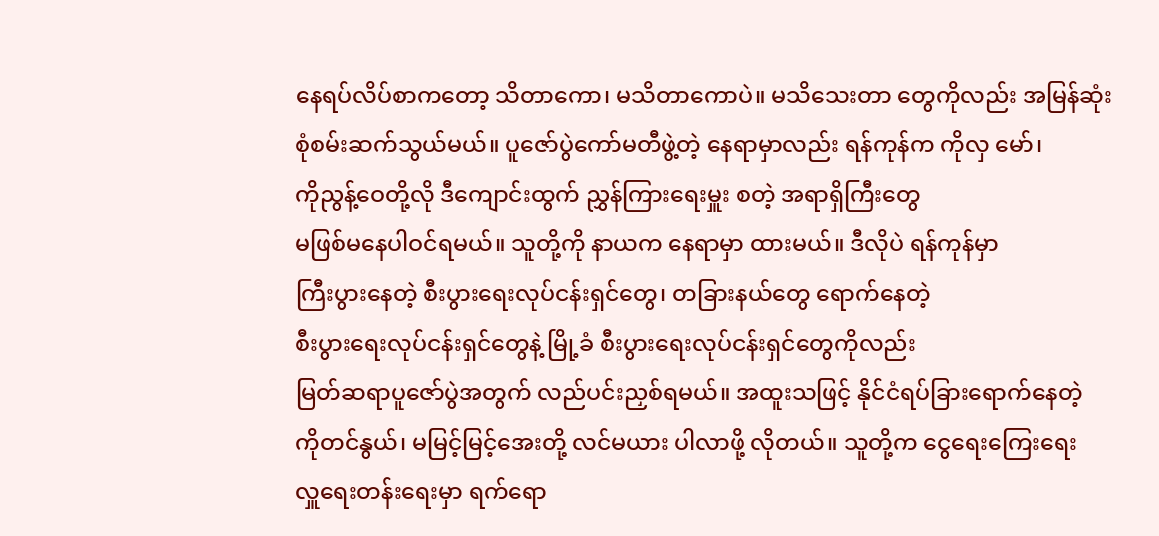နေရပ်လိပ်စာကတော့ သိတာကော၊ မသိတာကောပဲ။ မသိသေးတာ တွေကိုလည်း အမြန်ဆုံး
စုံစမ်းဆက်သွယ်မယ်။ ပူဇော်ပွဲကော်မတီဖွဲ့တဲ့ နေရာမှာလည်း ရန်ကုန်က ကိုလှ မော်၊
ကိုညွန့်ဝေတို့လို ဒီကျောင်းထွက် ညွှန်ကြားရေးမှူး စတဲ့ အရာရှိကြီးတွေ
မဖြစ်မနေပါဝင်ရမယ်။ သူတို့ကို နာယက နေရာမှာ ထားမယ်။ ဒီလိုပဲ ရန်ကုန်မှာ
ကြီးပွားနေတဲ့ စီးပွားရေးလုပ်ငန်းရှင်တွေ၊ တခြားနယ်တွေ ရောက်နေတဲ့
စီးပွားရေးလုပ်ငန်းရှင်တွေနဲ့ မြို့ခံ စီးပွားရေးလုပ်ငန်းရှင်တွေကိုလည်း
မြတ်ဆရာပူဇော်ပွဲအတွက် လည်ပင်းညှစ်ရမယ်။ အထူးသဖြင့် နိုင်ငံရပ်ခြားရောက်နေတဲ့
ကိုတင်နွယ်၊ မမြင့်မြင့်အေးတို့ လင်မယား ပါလာဖို့ လိုတယ်။ သူတို့က ငွေရေးကြေးရေး
လှူရေးတန်းရေးမှာ ရက်ရော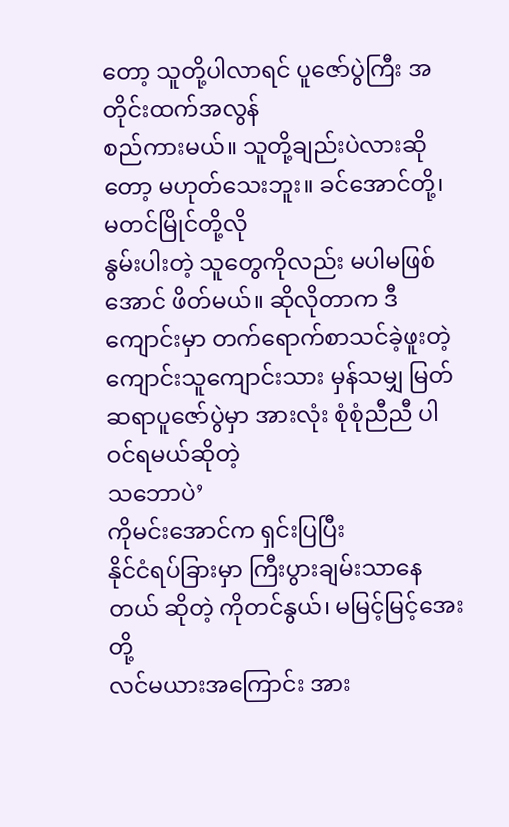တော့ သူတို့ပါလာရင် ပူဇော်ပွဲကြီး အတိုင်းထက်အလွန်
စည်ကားမယ်။ သူတို့ချည်းပဲလားဆိုတော့ မဟုတ်သေးဘူး။ ခင်အောင်တို့၊ မတင်မြိုင်တို့လို
နွမ်းပါးတဲ့ သူတွေကိုလည်း မပါမဖြစ်အောင် ဖိတ်မယ်။ ဆိုလိုတာက ဒီကျောင်းမှာ တက်ရောက်စာသင်ခဲ့ဖူးတဲ့
ကျောင်းသူကျောင်းသား မှန်သမျှ မြတ်ဆရာပူဇော်ပွဲမှာ အားလုံး စုံစုံညီညီ ပါဝင်ရမယ်ဆိုတဲ့
သဘောပဲ’
ကိုမင်းအောင်က ရှင်းပြပြီး
နိုင်ငံရပ်ခြားမှာ ကြီးပွားချမ်းသာနေတယ် ဆိုတဲ့ ကိုတင်နွယ်၊ မမြင့်မြင့်အေးတို့
လင်မယားအကြောင်း အား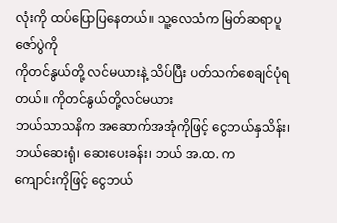လုံးကို ထပ်ပြောပြနေတယ်။ သူ့လေသံက မြတ်ဆရာပူ ဇော်ပွဲကို
ကိုတင်နွယ်တို့ လင်မယားနဲ့ သိပ်ပြီး ပတ်သက်စေချင်ပုံရတယ်။ ကိုတင်နွယ်တို့လင်မယား
ဘယ်သာသနိက အဆောက်အအုံကိုဖြင့် ငွေဘယ်နှသိန်း၊ ဘယ်ဆေးရုံ၊ ဆေးပေးခန်း၊ ဘယ် အ.ထ. က
ကျောင်းကိုဖြင့် ငွေဘယ်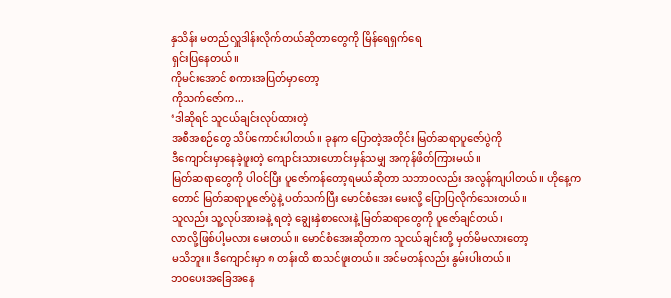နှသိန်း မတည်လှူဒါန်းလိုက်တယ်ဆိုတာတွေကို မြိန်ရေရှက်ရေ
ရှင်းပြနေတယ်။
ကိုမင်းအောင် စကားအပြတ်မှာတော့
ကိုသက်ဇော်က...
‘ဒါဆိုရင် သူငယ်ချင်းလုပ်ထားတဲ့
အစီအစဉ်တွေ သိပ်ကောင်းပါတယ်။ ခုနက ပြောတဲ့အတိုင်း မြတ်ဆရာပူဇော်ပွဲကို
ဒီကျောင်းမှာနေခဲ့ဖူးတဲ့ ကျောင်းသားဟောင်းမှန်သမျှ အကုန်ဖိတ်ကြားမယ်။
မြတ်ဆရာတွေကို ပါဝင်ပြီး ပူဇော်ကန်တော့ရမယ်ဆိုတာ သဘာဝလည်း အလွန်ကျပါတယ်။ ဟိုနေ့က
တောင် မြတ်ဆရာပူဇော်ပွဲနဲ့ ပတ်သက်ပြီး မောင်စံအေး မေးလို့ ပြောပြလိုက်သေးတယ်။
သူလည်း သူ့လုပ်အားခနဲ့ ရတဲ့ ချွေးနှဲစာလေးနဲ့ မြတ်ဆရာတွေကို ပူဇော်ချင်တယ်၊
လာလို့ဖြစ်ပါ့မလား မေးတယ်။ မောင်စံအေးဆိုတာက သူငယ်ချင်းတို့ မှတ်မိမလားတော့
မသိဘူး။ ဒီကျောင်းမှာ ၈ တန်းထိ စာသင်ဖူးတယ်။ အင်မတန်လည်း နွမ်းပါးတယ်။
ဘဝပေးအခြေအနေ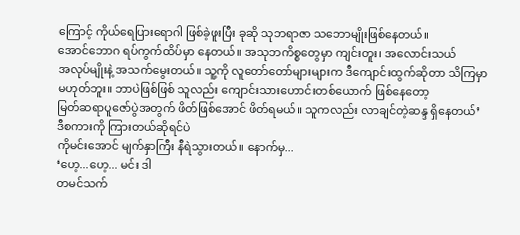ကြောင့် ကိုယ်ရေပြားရောဂါ ဖြစ်ခဲ့ဖူးပြီး ခုဆို သုဘရာဇာ သဘောမျိုးဖြစ်နေတယ်။
အောင်ဘောဂ ရပ်ကွက်ထိပ်မှာ နေတယ်။ အသုဘကိစ္စတွေမှာ ကျင်းတူး၊ အလောင်းသယ်
အလုပ်မျိုးနဲ့ အသက်မွေးတယ်။ သူ့ကို လူတော်တော်များများက ဒီကျောင်းထွက်ဆိုတာ သိကြမှာ
မဟုတ်ဘူး။ ဘာပဲဖြစ်ဖြစ် သူလည်း ကျောင်းသားဟောင်းတစ်ယောက် ဖြစ်နေတော့
မြတ်ဆရာပူဇော်ပွဲအတွက် ဖိတ်ဖြစ်အောင် ဖိတ်ရမယ်။ သူကလည်း လာချင်တဲ့ဆန္ဒ ရှိနေတယ်’
ဒီစကားကို ကြားတယ်ဆိုရင်ပဲ
ကိုမင်းအောင် မျက်နှာကြီး နီရဲသွားတယ်။ နောက်မှ...
‘ဟေ့...ဟေ့... မင်း ဒါ
တမင်သက်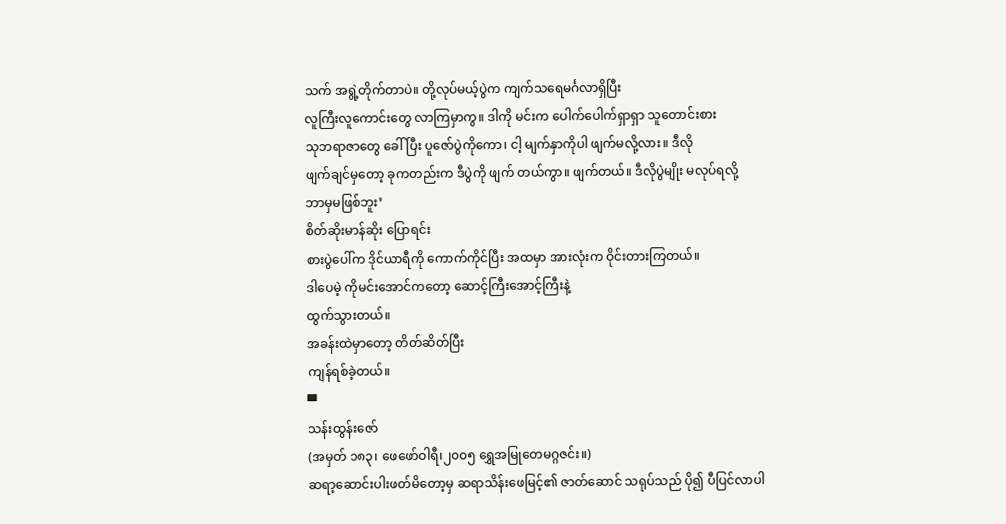သက် အရွဲ့တိုက်တာပဲ။ တို့လုပ်မယ့်ပွဲက ကျက်သရေမင်္ဂလာရှိပြီး
လူကြီးလူကောင်းတွေ လာကြမှာကွ။ ဒါကို မင်းက ပေါက်ပေါက်ရှာရှာ သူတောင်းစား
သုဘရာဇာတွေ ခေါ်ပြီး ပူဇော်ပွဲကိုကော၊ ငါ့ မျက်နှာကိုပါ ဖျက်မလို့လား။ ဒီလို
ဖျက်ချင်မှတော့ ခုကတည်းက ဒီပွဲကို ဖျက် တယ်ကွာ။ ဖျက်တယ်။ ဒီလိုပွဲမျိုး မလုပ်ရလို့
ဘာမှမဖြစ်ဘူး’
စိတ်ဆိုးမာန်ဆိုး ပြောရင်း
စားပွဲပေါ်က ဒိုင်ယာရီကို ကောက်ကိုင်ပြီး အထမှာ အားလုံးက ဝိုင်းတားကြတယ်။
ဒါပေမဲ့ ကိုမင်းအောင်ကတော့ ဆောင့်ကြီးအောင့်ကြီးနဲ့
ထွက်သွားတယ်။
အခန်းထဲမှာတော့ တိတ်ဆိတ်ပြီး
ကျန်ရစ်ခဲ့တယ်။
▀
သန်းထွန်းဇော်
(အမှတ် ၁၈၃၊ ဖေဖော်ဝါရီ၊၂၀၀၅ ရွှေအမြုတေမဂ္ဂဇင်း။)
ဆရာ့ဆောင်းပါးဖတ်မိတော့မှ ဆရာသိန်းဖေမြင့်၏ ဇာတ်ဆောင် သရုပ်သည် ပို၍ ပီပြင်လာပါ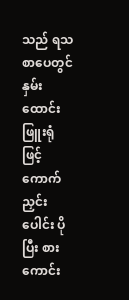သည် ရသစာပေတွင် နှမ်းထောင်းဖြူးရုံဖြင့် ကောက်ညှင်းပေါင်း ပိုပြီး စားကောင်း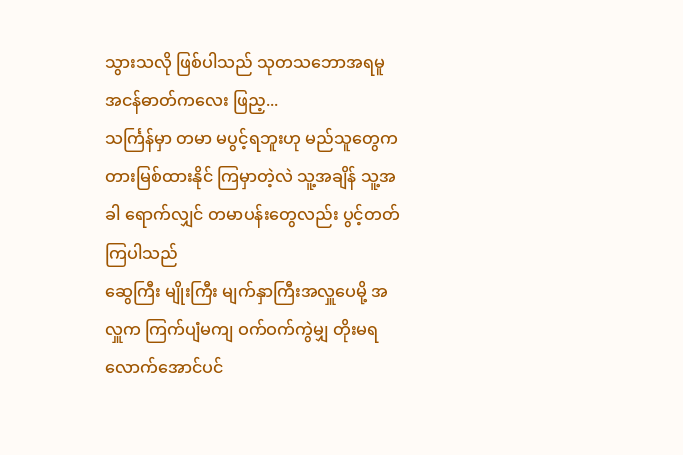သွားသလို ဖြစ်ပါသည် သုတသဘောအရမူ အငန်ဓာတ်ကလေး ဖြည့...
သင်္ကြန်မှာ တမာ မပွင့်ရဘူးဟု မည်သူတွေက တားမြစ်ထားနိုင် ကြမှာတဲ့လဲ သူ့အချိန် သူ့အခါ ရောက်လျှင် တမာပန်းတွေလည်း ပွင့်တတ်ကြပါသည်
ဆွေကြီး မျိုးကြီး မျက်နှာကြီးအလှူပေမို့ အလှူက ကြက်ပျံမကျ ဝက်ဝက်ကွဲမျှ တိုးမရလောက်အောင်ပင်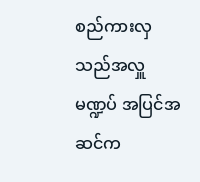စည်ကားလှသည်အလှူမဏ္ဍပ် အပြင်အဆင်က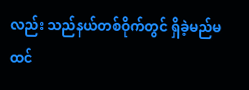လည်း သည်နယ်တစ်ဝိုက်တွင် ရှိခဲ့မည်မထင်